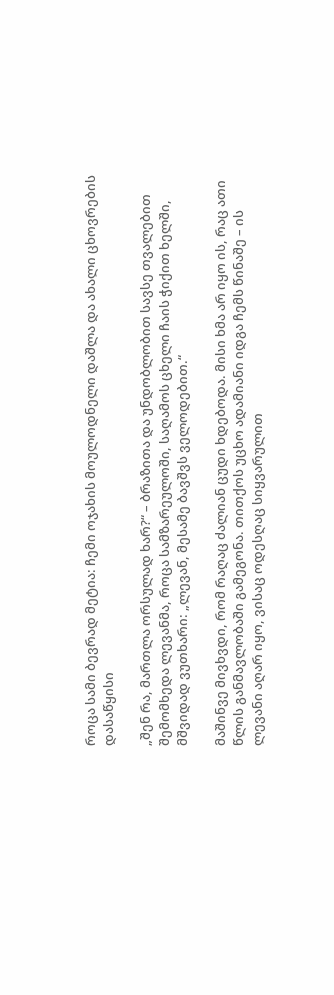როცა სამი ბევრად მეტია: ჩემი ოჯახის მოულოდნელი დაშლა და ახალი ცხოვრების დასაწყისი

„შენ რა, მართლა ორსულად ხარ?“ – ბრაზითა და უნდობლობით სავსე თვალებით შემომხედა ლევანმა, როცა სამზარეულოში, საღამოს ცხელი ჩაის ჭიქით ხელში, მშვიდად ვუთხარი: „ლევან, მესამე ბავშვს ველოდებით.“

მაშინვე მივხვდი, რომ რაღაც ძალიან ცუდი ხდებოდა. მისი ხმა არ იყო ის, რაც ათი წლის განმავლობაში გამეგონა. თითქოს უცხო ადამიანი იდგა ჩემს წინაშე – ის ლევანი აღარ იყო, ვისაც ოდესღაც სიყვარულით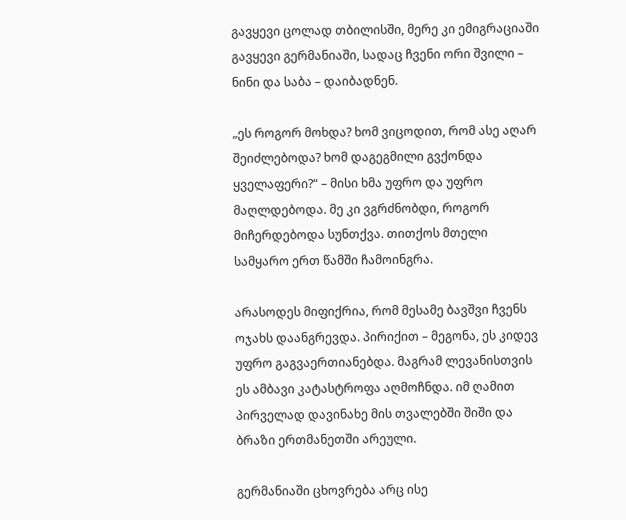გავყევი ცოლად თბილისში, მერე კი ემიგრაციაში გავყევი გერმანიაში, სადაც ჩვენი ორი შვილი – ნინი და საბა – დაიბადნენ.

„ეს როგორ მოხდა? ხომ ვიცოდით, რომ ასე აღარ შეიძლებოდა? ხომ დაგეგმილი გვქონდა ყველაფერი?“ – მისი ხმა უფრო და უფრო მაღლდებოდა. მე კი ვგრძნობდი, როგორ მიჩერდებოდა სუნთქვა. თითქოს მთელი სამყარო ერთ წამში ჩამოინგრა.

არასოდეს მიფიქრია, რომ მესამე ბავშვი ჩვენს ოჯახს დაანგრევდა. პირიქით – მეგონა, ეს კიდევ უფრო გაგვაერთიანებდა. მაგრამ ლევანისთვის ეს ამბავი კატასტროფა აღმოჩნდა. იმ ღამით პირველად დავინახე მის თვალებში შიში და ბრაზი ერთმანეთში არეული.

გერმანიაში ცხოვრება არც ისე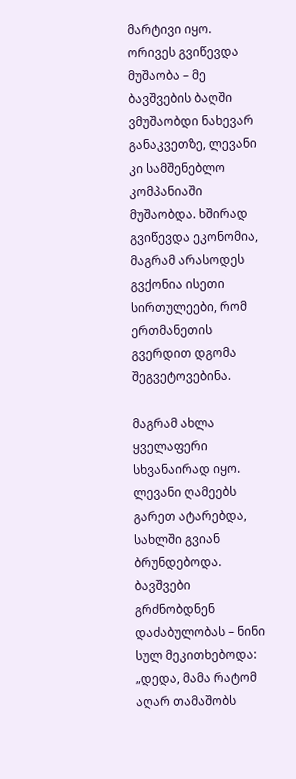მარტივი იყო. ორივეს გვიწევდა მუშაობა – მე ბავშვების ბაღში ვმუშაობდი ნახევარ განაკვეთზე, ლევანი კი სამშენებლო კომპანიაში მუშაობდა. ხშირად გვიწევდა ეკონომია, მაგრამ არასოდეს გვქონია ისეთი სირთულეები, რომ ერთმანეთის გვერდით დგომა შეგვეტოვებინა.

მაგრამ ახლა ყველაფერი სხვანაირად იყო. ლევანი ღამეებს გარეთ ატარებდა, სახლში გვიან ბრუნდებოდა. ბავშვები გრძნობდნენ დაძაბულობას – ნინი სულ მეკითხებოდა: „დედა, მამა რატომ აღარ თამაშობს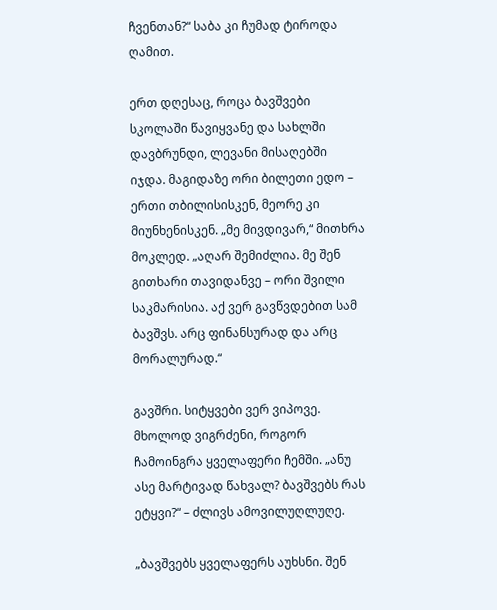ჩვენთან?“ საბა კი ჩუმად ტიროდა ღამით.

ერთ დღესაც, როცა ბავშვები სკოლაში წავიყვანე და სახლში დავბრუნდი, ლევანი მისაღებში იჯდა. მაგიდაზე ორი ბილეთი ედო – ერთი თბილისისკენ, მეორე კი მიუნხენისკენ. „მე მივდივარ,“ მითხრა მოკლედ. „აღარ შემიძლია. მე შენ გითხარი თავიდანვე – ორი შვილი საკმარისია. აქ ვერ გავწვდებით სამ ბავშვს. არც ფინანსურად და არც მორალურად.“

გავშრი. სიტყვები ვერ ვიპოვე. მხოლოდ ვიგრძენი, როგორ ჩამოინგრა ყველაფერი ჩემში. „ანუ ასე მარტივად წახვალ? ბავშვებს რას ეტყვი?“ – ძლივს ამოვილუღლუღე.

„ბავშვებს ყველაფერს აუხსნი. შენ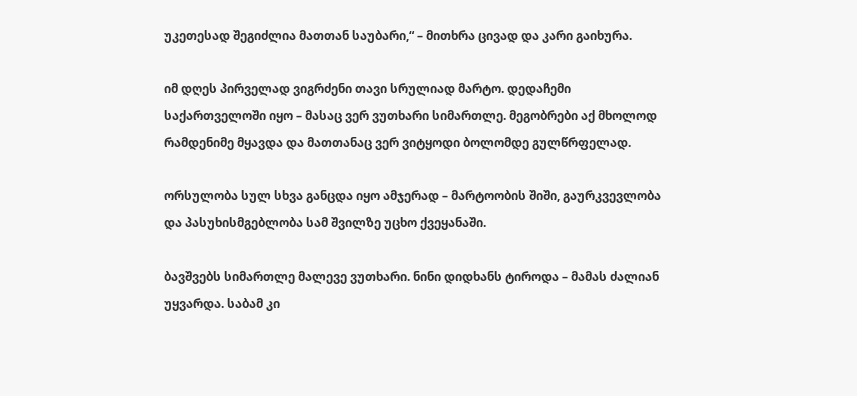უკეთესად შეგიძლია მათთან საუბარი,“ – მითხრა ცივად და კარი გაიხურა.

იმ დღეს პირველად ვიგრძენი თავი სრულიად მარტო. დედაჩემი საქართველოში იყო – მასაც ვერ ვუთხარი სიმართლე. მეგობრები აქ მხოლოდ რამდენიმე მყავდა და მათთანაც ვერ ვიტყოდი ბოლომდე გულწრფელად.

ორსულობა სულ სხვა განცდა იყო ამჯერად – მარტოობის შიში, გაურკვევლობა და პასუხისმგებლობა სამ შვილზე უცხო ქვეყანაში.

ბავშვებს სიმართლე მალევე ვუთხარი. ნინი დიდხანს ტიროდა – მამას ძალიან უყვარდა. საბამ კი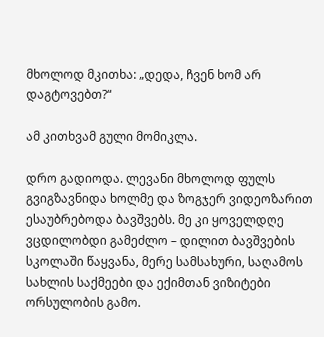მხოლოდ მკითხა: „დედა, ჩვენ ხომ არ დაგტოვებთ?“

ამ კითხვამ გული მომიკლა.

დრო გადიოდა. ლევანი მხოლოდ ფულს გვიგზავნიდა ხოლმე და ზოგჯერ ვიდეოზარით ესაუბრებოდა ბავშვებს. მე კი ყოველდღე ვცდილობდი გამეძლო – დილით ბავშვების სკოლაში წაყვანა, მერე სამსახური, საღამოს სახლის საქმეები და ექიმთან ვიზიტები ორსულობის გამო.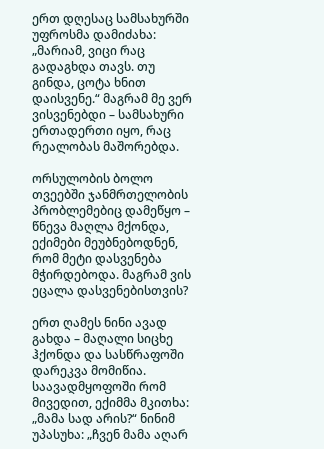ერთ დღესაც სამსახურში უფროსმა დამიძახა: „მარიამ, ვიცი რაც გადაგხდა თავს. თუ გინდა, ცოტა ხნით დაისვენე.“ მაგრამ მე ვერ ვისვენებდი – სამსახური ერთადერთი იყო, რაც რეალობას მაშორებდა.

ორსულობის ბოლო თვეებში ჯანმრთელობის პრობლემებიც დამეწყო – წნევა მაღლა მქონდა, ექიმები მეუბნებოდნენ, რომ მეტი დასვენება მჭირდებოდა. მაგრამ ვის ეცალა დასვენებისთვის?

ერთ ღამეს ნინი ავად გახდა – მაღალი სიცხე ჰქონდა და სასწრაფოში დარეკვა მომიწია. საავადმყოფოში რომ მივედით, ექიმმა მკითხა: „მამა სად არის?“ ნინიმ უპასუხა: „ჩვენ მამა აღარ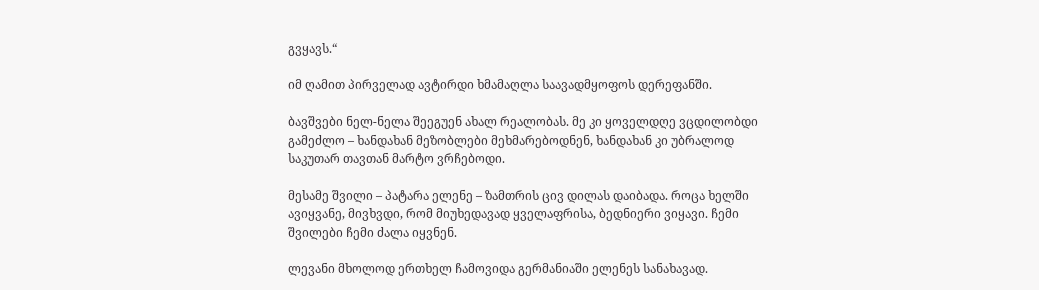გვყავს.“

იმ ღამით პირველად ავტირდი ხმამაღლა საავადმყოფოს დერეფანში.

ბავშვები ნელ-ნელა შეეგუენ ახალ რეალობას. მე კი ყოველდღე ვცდილობდი გამეძლო – ხანდახან მეზობლები მეხმარებოდნენ, ხანდახან კი უბრალოდ საკუთარ თავთან მარტო ვრჩებოდი.

მესამე შვილი – პატარა ელენე – ზამთრის ცივ დილას დაიბადა. როცა ხელში ავიყვანე, მივხვდი, რომ მიუხედავად ყველაფრისა, ბედნიერი ვიყავი. ჩემი შვილები ჩემი ძალა იყვნენ.

ლევანი მხოლოდ ერთხელ ჩამოვიდა გერმანიაში ელენეს სანახავად.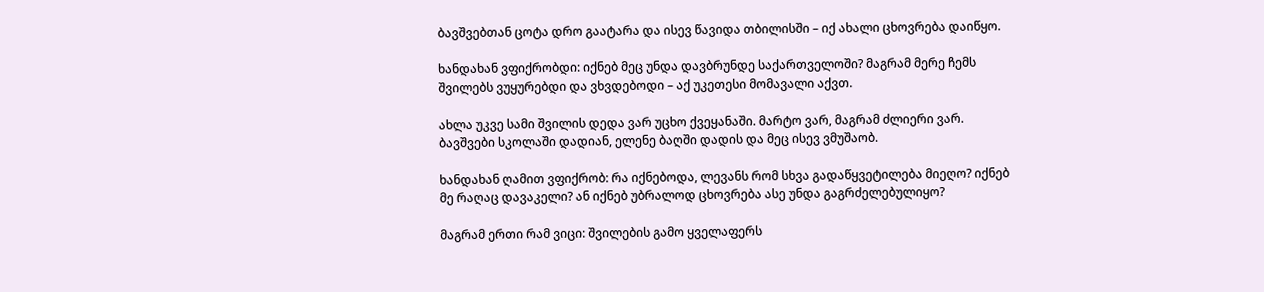ბავშვებთან ცოტა დრო გაატარა და ისევ წავიდა თბილისში – იქ ახალი ცხოვრება დაიწყო.

ხანდახან ვფიქრობდი: იქნებ მეც უნდა დავბრუნდე საქართველოში? მაგრამ მერე ჩემს შვილებს ვუყურებდი და ვხვდებოდი – აქ უკეთესი მომავალი აქვთ.

ახლა უკვე სამი შვილის დედა ვარ უცხო ქვეყანაში. მარტო ვარ, მაგრამ ძლიერი ვარ. ბავშვები სკოლაში დადიან, ელენე ბაღში დადის და მეც ისევ ვმუშაობ.

ხანდახან ღამით ვფიქრობ: რა იქნებოდა, ლევანს რომ სხვა გადაწყვეტილება მიეღო? იქნებ მე რაღაც დავაკელი? ან იქნებ უბრალოდ ცხოვრება ასე უნდა გაგრძელებულიყო?

მაგრამ ერთი რამ ვიცი: შვილების გამო ყველაფერს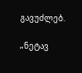გავუძლებ.

„ნეტავ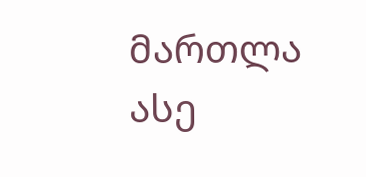მართლა ასე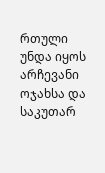რთული უნდა იყოს არჩევანი ოჯახსა და საკუთარ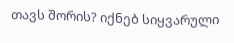თავს შორის? იქნებ სიყვარული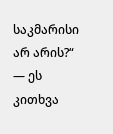საკმარისი არ არის?“ — ეს კითხვა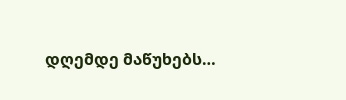დღემდე მაწუხებს…